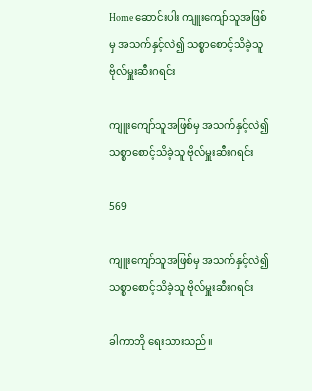Home ဆောင်းပါး ကျူးကျော်သူအဖြစ်မှ အသက်နှင့်လဲ၍ သစ္စာစောင့်သိခဲ့သူ ဗိုလ်မှူးဆီးဂရင်း

ကျူးကျော်သူအဖြစ်မှ အသက်နှင့်လဲ၍ သစ္စာစောင့်သိခဲ့သူ ဗိုလ်မှူးဆီးဂရင်း

569

ကျူးကျော်သူအဖြစ်မှ အသက်နှင့်လဲ၍ သစ္စာစောင့်သိခဲ့သူ ဗိုလ်မှူးဆီးဂရင်း

ခါကာဘို ရေးသားသည်။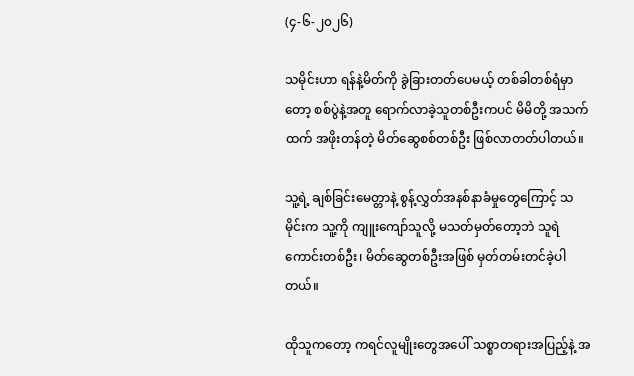(၄-၆-၂၀၂၆)

သမိုင်းဟာ ရန်နဲ့မိတ်ကို ခွဲခြားတတ်ပေမယ့် တစ်ခါတစ်ရံမှာတော့ စစ်ပွဲနဲ့အတူ ရောက်လာခဲ့သူတစ်ဦးကပင် မိမိတို့ အသက်ထက် အဖိုးတန်တဲ့ မိတ်ဆွေစစ်တစ်ဦး ဖြစ်လာတတ်ပါတယ်။

သူ့ရဲ့ ချစ်ခြင်းမေတ္တာနဲ့ စွန့်လွှတ်အနစ်နာခံမှုတွေကြောင့် သမိုင်းက သူ့ကို ကျူးကျော်သူလို့ မသတ်မှတ်‌တော့ဘဲ သူရဲ ကောင်းတစ်ဦး၊ မိတ်ဆွေတစ်ဦးအဖြစ် မှတ်တမ်းတင်ခဲ့ပါတယ်။

ထိုသူကတော့ ကရင်လူမျိုးတွေအပေါ် သစ္စာတရားအပြည့်နဲ့ အ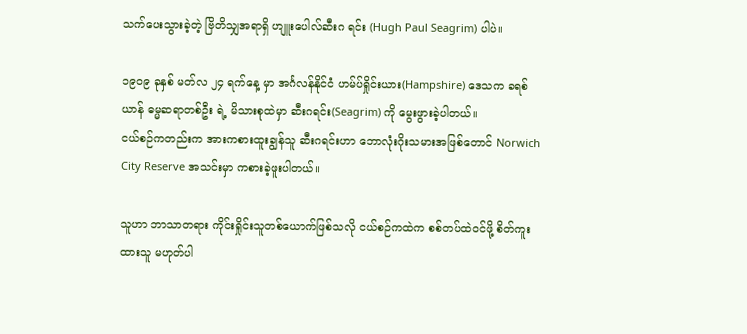သက်ပေးသွားခဲ့တဲ့ ဗြိတိသျှအရာရှိ ဟျူးပေါလ်ဆီးဂ ရင်း (Hugh Paul Seagrim) ပါပဲ။

၁၉၀၉ ခုနှစ် မတ်လ ၂၄ ရက်နေ့ မှာ အင်္ဂလန်နိုင်ငံ ဟမ်ပ်ရှိုင်းယား(Hampshire) ဒေသက ခရစ်ယာန် ဓမ္မဆရာတစ်ဦး ရဲ့ မိသားစုထဲမှာ ဆီးဂရင်း(Seagrim) ကို မွေးဖွားခဲ့ပါတယ်။
ငယ်စဉ်ကတည်းက အားကစားထူးချွန်သူ ဆီးဂရင်းဟာ ဘောလုံးဂိုးသမားအဖြစ်တောင် Norwich City Reserve အသင်းမှာ ကစားခဲ့ဖူးပါတယ်။

သူဟာ ဘာသာတရား ကိုင်းရှိုင်းသူတစ်ယောက်ဖြစ်သလို ငယ်စဉ်ကထဲက စစ်တပ်ထဲဝင်ဖို့ စိတ်ကူးထားသူ မဟုတ်ပါ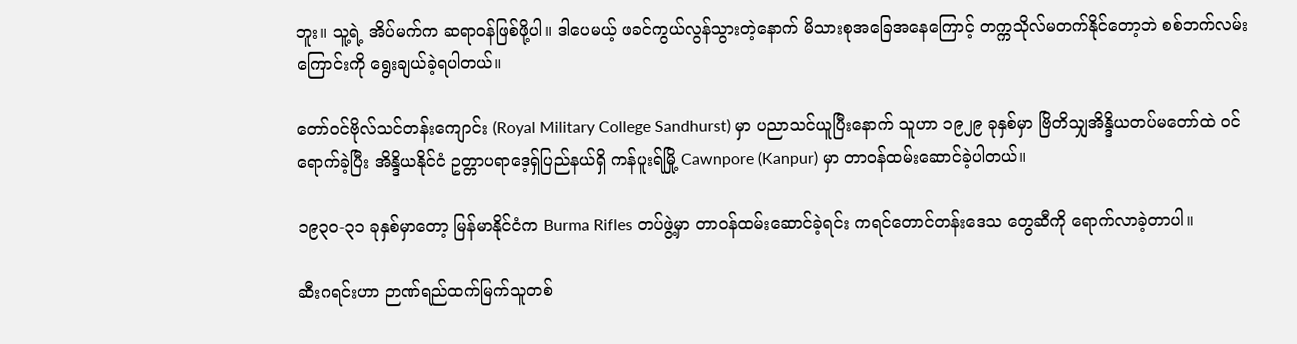ဘူး။ သူ့ရဲ့ အိပ်မက်က ဆရာဝန်ဖြစ်ဖို့ပါ။ ဒါပေမယ့် ဖခင်ကွယ်လွန်သွားတဲ့နောက် မိသားစုအခြေအနေကြောင့် တက္ကသိုလ်မတက်နိုင်တော့ဘဲ စစ်ဘက်လမ်းကြောင်းကို ရွေးချယ်ခဲ့ရပါတယ်။

တော်ဝင်ဗိုလ်သင်တန်းကျောင်း (Royal Military College Sandhurst) မှာ ပညာသင်ယူပြီးနောက် သူဟာ ၁၉၂၉ ခုနှစ်မှာ ဗြိတိသျှအိန္ဒိယတပ်မတော်ထဲ ဝင်ရောက်ခဲ့ပြီး အိန္ဒိယနိုင်ငံ ဥတ္တာပရာဒေ့ရှ်ပြည်နယ်ရှိ ကန်ပူးရ်မြို့ Cawnpore (Kanpur) မှာ တာဝန်ထမ်းဆောင်ခဲ့ပါတယ်။

၁၉၃၀-၃၁ ခုနှစ်မှာတော့ မြန်မာနိုင်ငံက Burma Rifles တပ်ဖွဲ့မှာ တာဝန်ထမ်းဆောင်ခဲ့ရင်း ကရင်တောင်တန်းဒေသ တွေဆီကို ရောက်လာခဲ့တာပါ။

ဆီးဂရင်းဟာ ဉာဏ်ရည်ထက်မြက်သူတစ်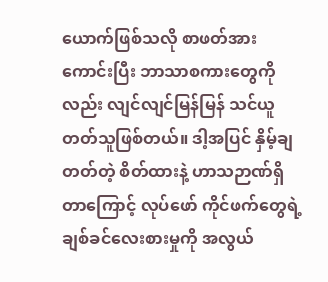ယောက်ဖြစ်သလို စာဖတ်အားကောင်းပြီး ဘာသာစကားတွေကိုလည်း လျင်လျင်မြန်မြန် သင်ယူတတ်သူဖြစ်တယ်။ ဒါ့အပြင် နှိမ့်ချတတ်တဲ့ စိတ်ထားနဲ့ ဟာသဉာဏ်ရှိတာကြောင့် လုပ်ဖော် ကိုင်ဖက်တွေရဲ့ ချစ်ခင်လေးစားမှုကို အလွယ်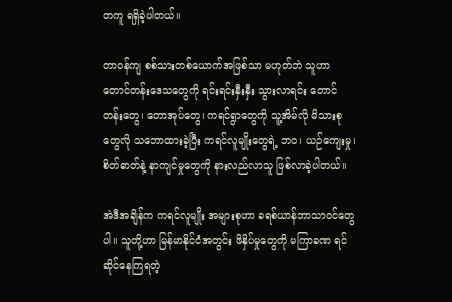တကူ ရရှိခဲ့ပါတယ်။

တာဝန်ကျ စစ်သားတစ်ယောက်အဖြစ်သာ မဟုတ်ဘဲ သူဟာ တောင်တန်းဒေသတွေကို ရင်းရင်းနှီးနှီး သွားလာရင်း တောင်တန်းတွေ၊ တောအုပ်တွေ၊ ကရင်ရွာတွေကို သူ့အိမ်လို မိသားစုတွေလို သဘောထားခဲ့ပြီး ကရင်လူမျိုးတွေရဲ့ ဘဝ၊ ယဉ်ကျေးမှု၊ စိတ်ဓာတ်နဲ့ နာကျင်မှုတွေကို နားလည်လာသူ ဖြစ်လာခဲ့ပါတယ်။

အဲဒီအချိန်က ကရင်လူမျိုး အများစုဟာ ခရစ်ယာန်ဘာသာဝင်တွေပါ။ သူတို့ဟာ မြန်မာနိုင်ငံအတွင်း ဖိနှိပ်မှုတွေကို မကြာခဏ ရင်ဆိုင်နေကြရတဲ့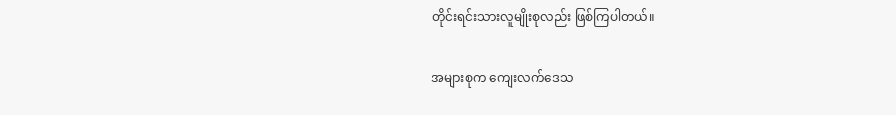တိုင်းရင်းသားလူမျိုးစုလည်း ဖြစ်ကြပါတယ်။

အများစုက ကျေးလက်ဒေသ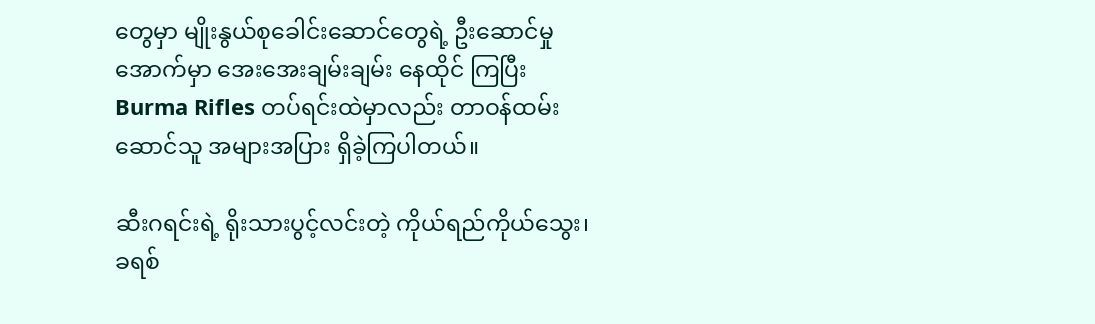တွေမှာ မျိုးနွယ်စုခေါင်းဆောင်တွေရဲ့ ဦးဆောင်မှုအောက်မှာ အေးအေးချမ်းချမ်း နေထိုင် ကြပြီး Burma Rifles တပ်ရင်းထဲမှာလည်း တာဝန်ထမ်းဆောင်သူ အများအပြား ရှိခဲ့ကြပါတယ်။

ဆီးဂရင်းရဲ့ ရိုးသားပွင့်လင်းတဲ့ ကိုယ်ရည်ကိုယ်သွေး၊ ခရစ်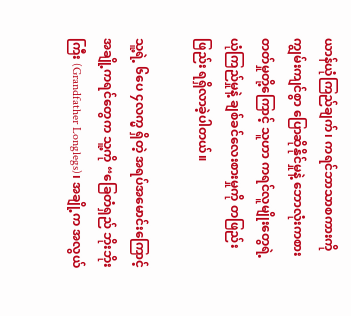ယာန်ယုံကြည်ချက်၊ ကရင်ဘာသာစကားကို ကျွမ်းကျင်စွာ ပြောဆိုနိုင်မှုနဲ့ ဘောလုံးကစားတတ်မှုတို့ကြောင့် သူဟာ ကရင်လူမျိုးတွေရဲ့ ယုံကြည်မှုနဲ့ ချစ်ခင်လေးစားမှုကို တဖြည်း ဖြည်း ရရှိလာခဲ့ပါတယ်။

သူ့ရဲ့ ၆ပေ ၄လက္မ ရှိတဲ့ အရပ်အမောင်းကြောင့် အချို့ကရင်တွေက သူ့ကို “ခြေတံရှည် ဘိုးဘိုးကြီး (Grandfather Longlegs)၊ အချို့က အလွယ်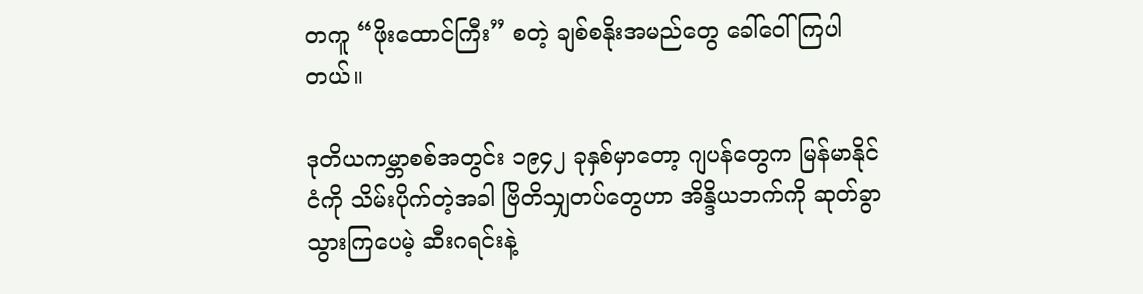တကူ “ဖိုးထောင်ကြီး” စတဲ့ ချစ်စနိုးအမည်တွေ ခေါ်ဝေါ်ကြပါတယ်။

ဒုတိယကမ္ဘာစစ်အတွင်း ၁၉၄၂ ခုနှစ်မှာတော့ ဂျပန်တွေက မြန်မာနိုင်ငံကို သိမ်းပိုက်တဲ့အခါ ဗြိတိသျှတပ်တွေဟာ အိန္ဒိယဘက်ကို ဆုတ်ခွာသွားကြပေမဲ့ ဆီးဂရင်းနဲ့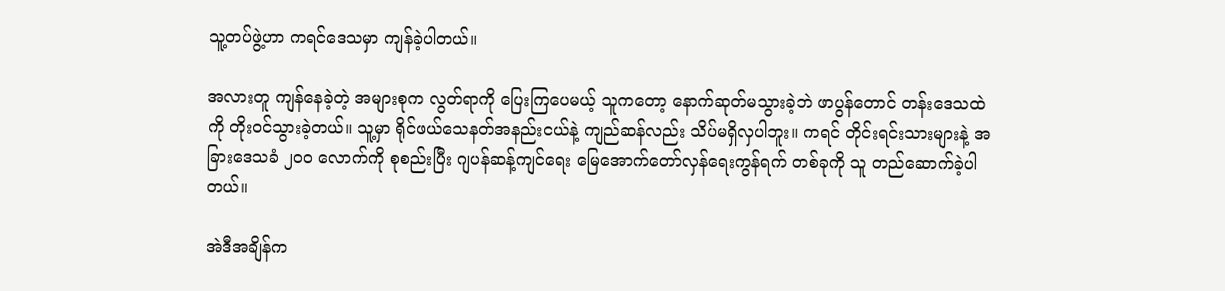သူ့တပ်ဖွဲ့ဟာ ကရင်ဒေသမှာ ကျန်ခဲ့ပါတယ်။

အလားတူ ကျန်နေခဲ့တဲ့ အများစုက လွတ်ရာကို ပြေးကြပေမယ့် သူကတော့ နောက်ဆုတ်မသွားခဲ့ဘဲ ဖာပွန်တောင် တန်းဒေသထဲကို တိုးဝင်သွားခဲ့တယ်။ သူ့မှာ ရိုင်ဖယ်သေနတ်အနည်းငယ်နဲ့ ကျည်ဆန်လည်း သိပ်မရှိလှပါဘူး။ ကရင် တိုင်းရင်းသားများနဲ့ အခြားဒေသခံ ၂၀၀ လောက်ကို စုစည်းပြီး ဂျပန်ဆန့်ကျင်ရေး မြေအောက်တော်လှန်ရေးကွန်ရက် တစ်ခုကို သူ တည်ဆောက်ခဲ့ပါတယ်။

အဲဒီအချိန်က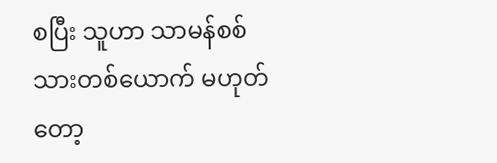စပြီး သူဟာ သာမန်စစ်သားတစ်ယောက် မဟုတ်တော့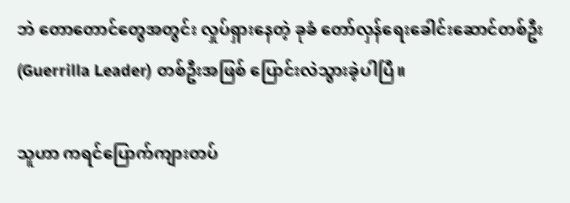ဘဲ တောတောင်တွေအတွင်း လှုပ်ရှားနေတဲ့ ခုခံ တော်လှန်ရေးခေါင်းဆောင်တစ်ဦး (Guerrilla Leader) တစ်ဦးအဖြစ် ပြောင်းလဲသွားခဲ့ပါပြီ။

သူဟာ ကရင်ပြောက်ကျားတပ်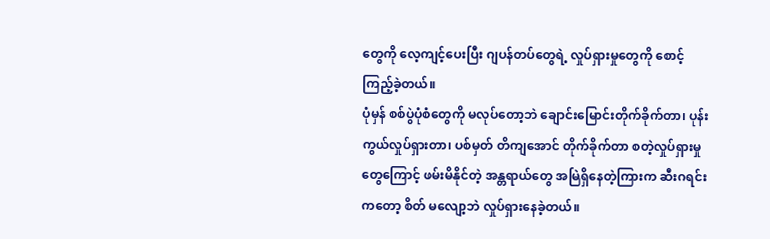တွေကို လေ့ကျင့်ပေးပြီး ဂျပန်တပ်တွေရဲ့ လှုပ်ရှားမှုတွေကို စောင့်ကြည့်ခဲ့တယ်။
ပုံမှန် စစ်ပွဲပုံစံတွေကို မလုပ်တော့ဘဲ ချောင်းမြောင်းတိုက်ခိုက်တာ၊ ပုန်းကွယ်လှုပ်ရှားတာ၊ ပစ်မှတ် တိကျအောင် တိုက်ခိုက်တာ စတဲ့လှုပ်ရှားမှုတွေကြောင့် ဖမ်းမိနိုင်တဲ့ အန္တရာယ်တွေ အမြဲရှိနေတဲ့ကြားက ဆီးဂရင်းကတော့ စိတ် မလျော့ဘဲ လှုပ်ရှားနေခဲ့တယ်။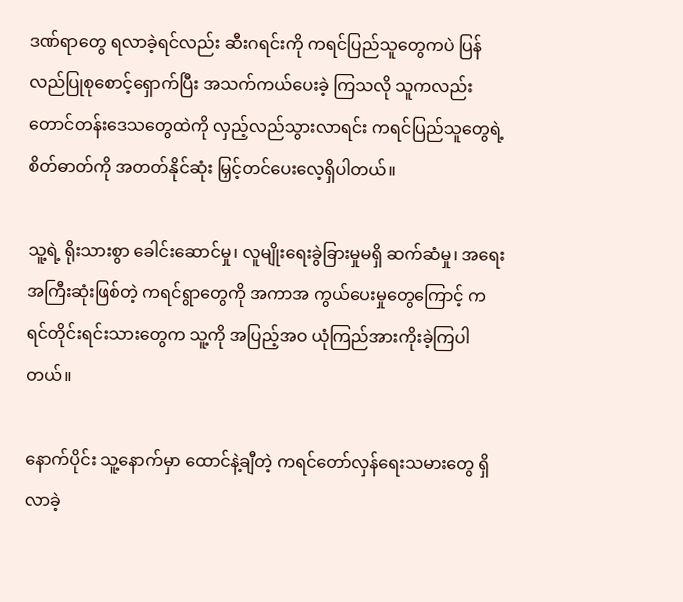ဒဏ်ရာတွေ ရလာခဲ့ရင်လည်း ဆီးဂရင်းကို ကရင်ပြည်သူတွေကပဲ ပြန်လည်ပြုစုစောင့်ရှောက်ပြီး အသက်ကယ်ပေးခဲ့ ကြသလို သူကလည်း တောင်တန်းဒေသတွေထဲကို လှည့်လည်သွားလာရင်း ကရင်ပြည်သူတွေရဲ့ စိတ်ဓာတ်ကို အတတ်နိုင်ဆုံး မြှင့်တင်ပေးလေ့ရှိပါတယ်။

သူ့ရဲ့ ရိုးသားစွာ ခေါင်းဆောင်မှု၊ လူမျိုးရေးခွဲခြားမှုမရှိ ဆက်ဆံမှု၊ အရေးအကြီးဆုံးဖြစ်တဲ့ ကရင်ရွာတွေကို အကာအ ကွယ်‌ပေးမှုတွေကြောင့် ကရင်တိုင်းရင်းသားတွေက သူ့ကို အပြည့်အဝ ယုံကြည်အားကိုးခဲ့ကြပါတယ်။

နောက်ပိုင်း သူ့နောက်မှာ ထောင်နဲ့ချီတဲ့ ကရင်တော်လှန်ရေးသမားတွေ ရှိလာခဲ့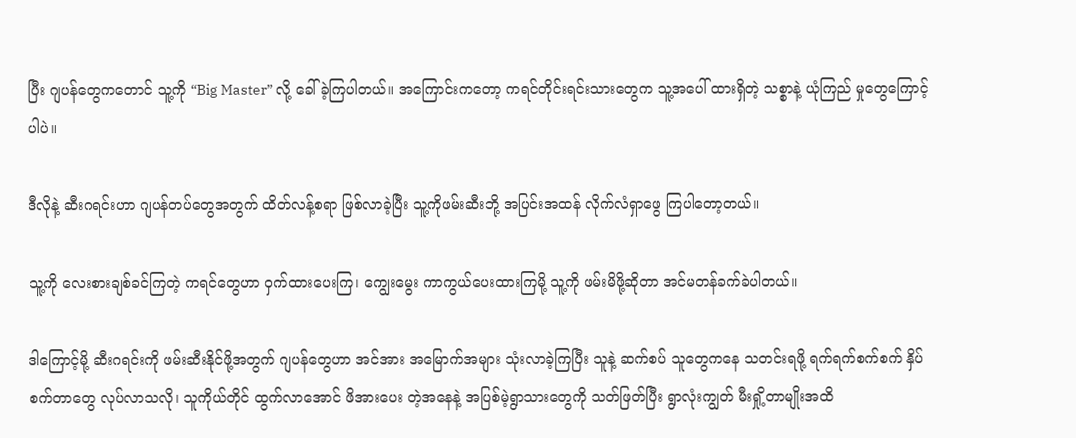ပြီး ဂျပန်တွေကတောင် သူ့ကို “Big Master” လို့ ခေါ်ခဲ့ကြပါတယ်။ အကြောင်းကတော့ ကရင်တိုင်းရင်းသားတွေက သူ့အပေါ် ထားရှိတဲ့ သစ္စာနဲ့ ယုံကြည် မှုတွေကြောင့်ပါပဲ။

ဒီလိုနဲ့ ဆီးဂရင်းဟာ ဂျပန်တပ်တွေအတွက် ထိတ်လန့်စရာ ဖြစ်လာခဲ့ပြီး သူ့ကိုဖမ်းဆီးဘို့ အပြင်းအထန် လိုက်လံရှာဖွေ ကြပါတော့တယ်။

သူ့ကို လေးစားချစ်ခင်ကြတဲ့ ကရင်တွေဟာ ဝှက်ထားပေးကြ၊ ကျွေးမွေး ကာကွယ်ပေးထားကြမို့ သူ့ကို ဖမ်းမိဖို့ဆိုတာ အင်မတန်ခက်ခဲပါတယ်။

ဒါကြောင့်မို့ ဆီးဂရင်းကို ဖမ်းဆီးနိုင်ဖို့အတွက် ဂျပန်တွေဟာ အင်အား အမြောက်အများ သုံးလာခဲ့ကြပြီး သူနဲ့ ဆက်စပ် သူတွေကနေ သတင်းရဖို့ ရက်ရက်စက်စက် နှိပ်စက်တာတွေ လုပ်လာသလို၊ သူကိုယ်တိုင် ထွက်လာအောင် ဖိအားပေး တဲ့အနေနဲ့ အပြစ်မဲ့ရွာသားတွေကို သတ်ဖြတ်ပြီး ရွာလုံးကျွတ် မီးရှို့တာမျိုးအထိ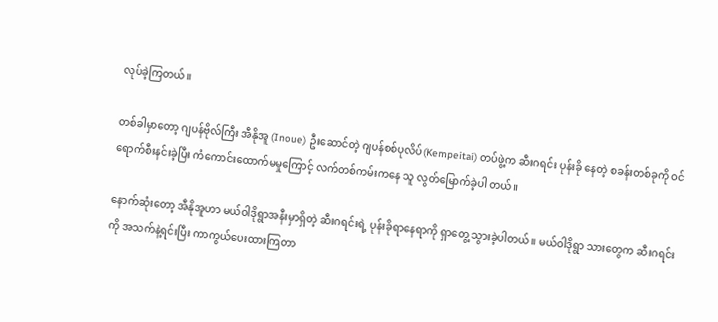လုပ်ခဲ့ကြတယ်။

တစ်ခါမှာတော့ ဂျပန်ဗိုလ်ကြီး အီနိုအူ (Inoue) ဦးဆောင်တဲ့ ဂျပန်စစ်ပုလိပ်(Kempeitai) တပ်ဖွဲ့က ဆီးဂရင်း ပုန်းခို နေတဲ့ စခန်းတစ်ခုကို ဝင်ရောက်စီးနင်းခဲ့ပြီး ကံ‌ကောင်းထောက်မမှုကြောင့် လက်တစ်ကမ်းကနေ သူ လွတ်မြောက်ခဲ့ပါ တယ်။

နောက်ဆုံးတော့ အီနိုအူဟာ မယ်ဝါဒိုရွာအနီးမှာရှိတဲ့ ဆီးဂရင်းရဲ့ ပုန်းခိုရာနေရာကို ရှာတွေ့ သွားခဲ့ပါတယ်။ မယ်ဝါဒိုရွာ သားတွေက ဆီးဂရင်းကို အသက်နဲ့ရင်းပြီး ကာကွယ်ပေးထားကြတာ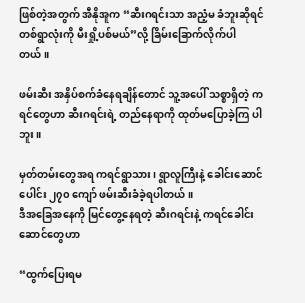ဖြစ်တဲ့အတွက် အီနိုအူက “ဆီးဂရင်းသာ အညံ့မ ခံဘူးဆိုရင် တစ်ရွာလုံးကို မီးရှို့ပစ်မယ်”လို့ ခြိမ်းခြောက်လိုက်ပါတယ်။

ဖမ်းဆီး အနှိပ်စက်ခံနေရချိန်တောင် သူ့အပေါ် သစ္စာရှိတဲ့ ကရင်တွေဟာ ဆီးဂရင်းရဲ့ တည်နေရာကို ထုတ်မပြောခဲ့ကြ ပါဘူး။

မှတ်တမ်းတွေအရ ကရင်ရွာသား၊ ရွာလူကြီးနဲ့ ခေါင်းဆောင်ပေါင်း ၂၇၀ ကျော် ဖမ်းဆီးခံခဲ့ရပါတယ်။
ဒီအခြေအနေကို မြင်တွေ့နေရတဲ့ ဆီးဂရင်းနဲ့ ကရင်ခေါင်းဆောင်တွေဟာ

“ထွက်ပြေးရမ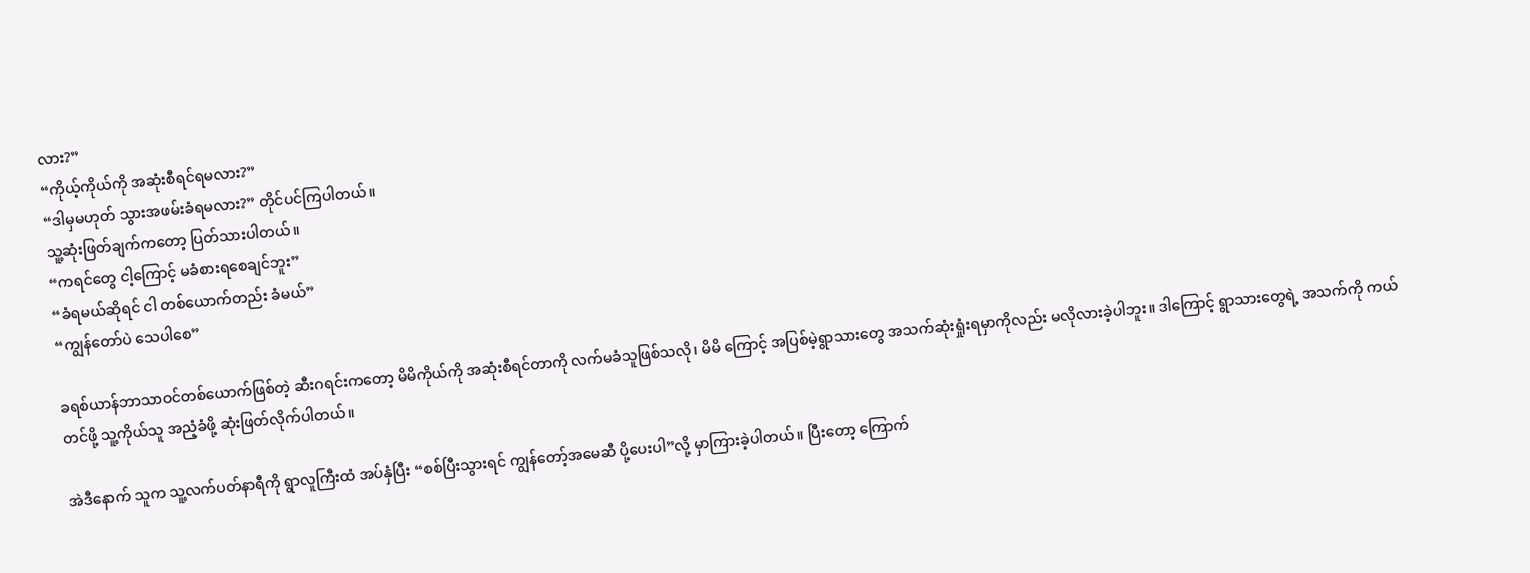လား?”
“ကိုယ့်ကိုယ်ကို အဆုံးစီရင်ရမလား?”
“ဒါမှမဟုတ် သွားအဖမ်းခံရမလား?” တိုင်ပင်ကြပါတယ်။
သူ့ဆုံးဖြတ်ချက်ကတော့ ပြတ်သားပါတယ်။
“ကရင်တွေ ငါ့ကြောင့် မခံစားရစေချင်ဘူး”
“ခံရမယ်ဆိုရင် ငါ တစ်ယောက်တည်း ခံမယ်”
“ကျွန်တော်ပဲ သေပါစေ”

ခရစ်ယာန်ဘာသာဝင်တစ်ယောက်ဖြစ်တဲ့ ဆီးဂရင်းကတော့ မိမိကိုယ်ကို အဆုံးစီရင်တာကို လက်မခံသူဖြစ်သလို၊ မိမိ ကြောင့် အပြစ်မဲ့ရွာသားတွေ အသက်ဆုံးရှုံးရမှာကိုလည်း မလိုလားခဲ့ပါဘူး။ ဒါကြောင့် ရွာသားတွေရဲ့ အသက်ကို ကယ်တင်ဖို့ သူ့ကိုယ်သူ အညံ့ခံဖို့ ဆုံးဖြတ်လိုက်ပါတယ်။

အဲဒီနောက် သူက သူ့လက်ပတ်နာရီကို ရွာလူကြီးထံ အပ်နှံပြီး “စစ်ပြီးသွားရင် ကျွန်တော့်အမေဆီ ပို့ပေးပါ”လို့ မှာကြားခဲ့ပါတယ်။ ပြီးတော့ ကြောက်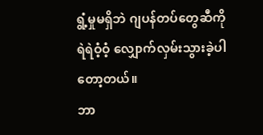ရွံ့မှုမရှိဘဲ ဂျပန်တပ်တွေဆီကို ရဲရဲဝံ့ဝံ့ လျှောက်လှမ်းသွားခဲ့ပါတော့တယ်။
ဘာ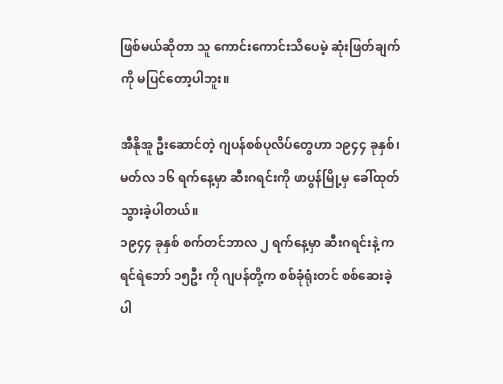ဖြစ်မယ်ဆိုတာ သူ ကောင်းကောင်းသိပေမဲ့ ဆုံးဖြတ်ချက်ကို မပြင်တော့ပါဘူး။

အီနိုအူ ဦးဆောင်တဲ့ ဂျပန်စစ်ပုလိပ်တွေဟာ ၁၉၄၄ ခုနှစ်၊ မတ်လ ၁၆ ရက်နေ့မှာ ဆီးဂရင်းကို ဖာပွန်မြို့မှ ခေါ်ထုတ် သွားခဲ့ပါတယ်။
၁၉၄၄ ခုနှစ် စက်တင်ဘာလ ၂ ရက်နေ့မှာ ဆီးဂရင်းနဲ့ ကရင်ရဲဘော် ၁၅ဦး ကို ဂျပန်တို့က စစ်ခုံရုံးတင် စစ်ဆေးခဲ့ပါ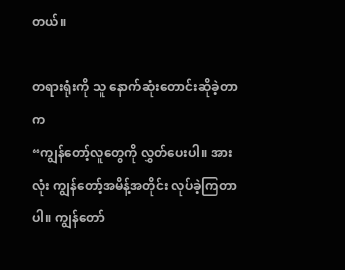တယ်။

တရားရုံးကို သူ နောက်ဆုံးတောင်းဆိုခဲ့တာက
“ကျွန်တော့်လူတွေကို လွှတ်ပေးပါ။ အားလုံး ကျွန်တော့်အမိန့်အတိုင်း လုပ်ခဲ့ကြတာပါ။ ကျွန်တော်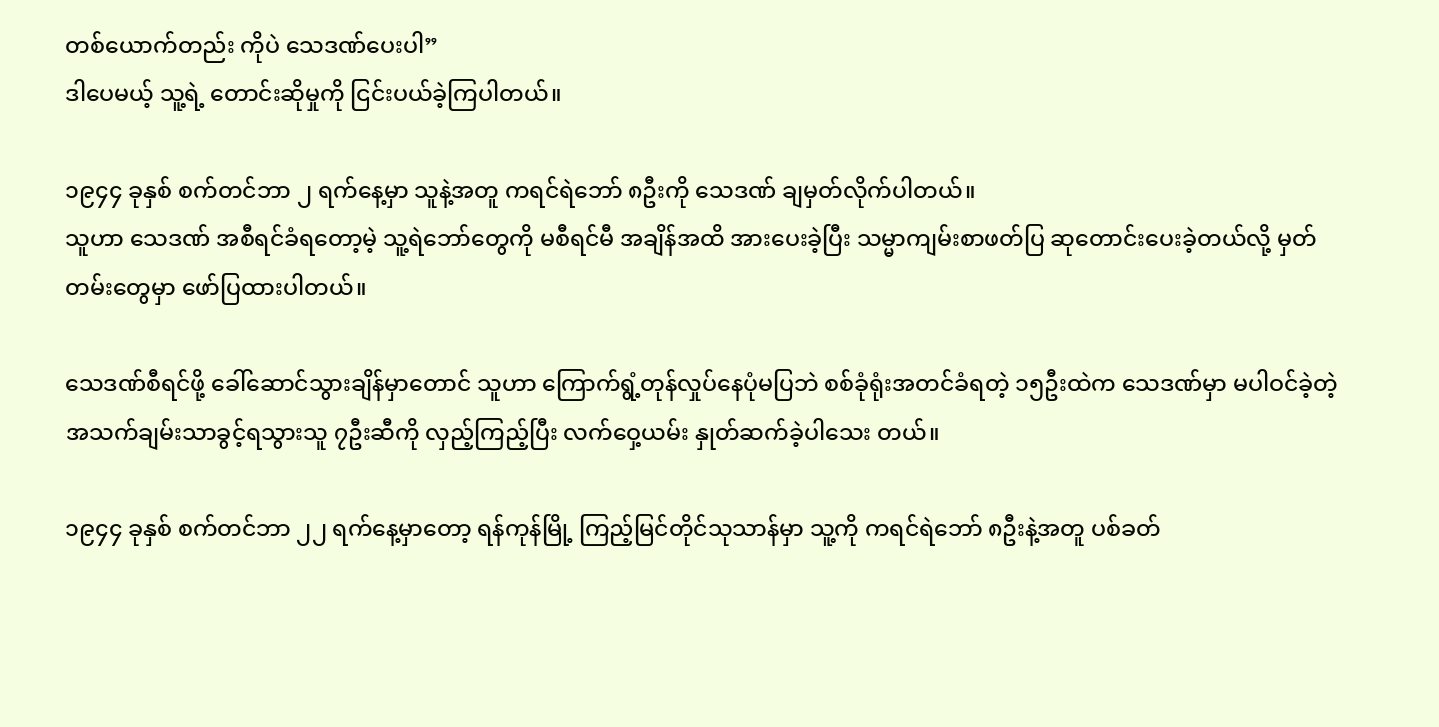တစ်ယောက်တည်း ကိုပဲ သေဒဏ်ပေးပါ”
ဒါပေမယ့် သူ့ရဲ့ တောင်းဆိုမှုကို ငြင်းပယ်ခဲ့ကြပါတယ်။

၁၉၄၄ ခုနှစ် စက်တင်ဘာ ၂ ရက်နေ့မှာ သူနဲ့အတူ ကရင်ရဲဘော် ၈ဦးကို သေဒဏ် ချမှတ်လိုက်ပါတယ်။
သူဟာ သေဒဏ် အစီရင်ခံရတော့မဲ့ သူ့ရဲဘော်တွေကို မစီရင်မီ အချိန်အထိ အားပေးခဲ့ပြီး သမ္မာကျမ်းစာဖတ်ပြ ဆုတောင်းပေးခဲ့တယ်လို့ မှတ်တမ်းတွေမှာ ဖော်ပြထားပါတယ်။

သေဒဏ်စီရင်ဖို့ ခေါ်ဆောင်သွားချိန်မှာတောင် သူဟာ ကြောက်ရွံ့တုန်လှုပ်နေပုံမပြဘဲ စစ်ခုံရုံးအတင်ခံရတဲ့ ၁၅ဦးထဲက သေဒဏ်မှာ မပါဝင်ခဲ့တဲ့ အသက်ချမ်းသာခွင့်ရသွားသူ ၇ဦးဆီကို လှည့်ကြည့်ပြီး လက်ဝှေ့ယမ်း နှုတ်ဆက်ခဲ့ပါ‌သေး တယ်။

၁၉၄၄ ခုနှစ် စက်တင်ဘာ ၂၂ ရက်နေ့မှာတော့ ရန်ကုန်မြို့ ကြည့်မြင်တိုင်သုသာန်မှာ သူ့ကို ကရင်ရဲဘော် ၈ဦးနဲ့အတူ ပစ်ခတ်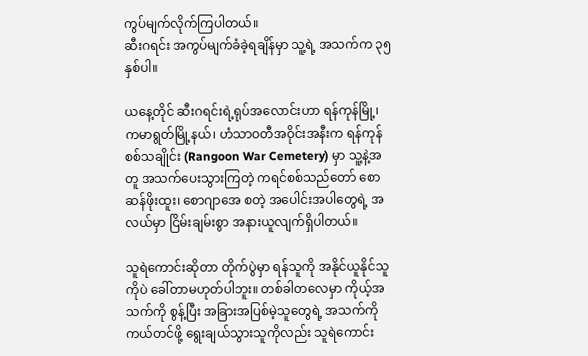ကွပ်မျက်လိုက်ကြပါတယ်။
ဆီးဂရင်း အကွပ်မျက်ခံခဲ့ရချိန်မှာ သူ့ရဲ့ အသက်က ၃၅ နှစ်ပါ။

ယနေ့တိုင် ဆီးဂရင်းရဲ့ရုပ်အလောင်းဟာ ရန်ကုန်မြို့၊ ကမာရွတ်မြို့နယ်၊ ဟံသာဝတီအဝိုင်းအနီးက ရန်ကုန်စစ်သချိုင်း (Rangoon War Cemetery) မှာ သူ့နဲ့အတူ အသက်ပေးသွားကြတဲ့ ကရင်စစ်သည်တော် စောဆန်ဖိုးထူး၊ စောဂျာအေ စတဲ့ အပေါင်းအပါတွေရဲ့ အလယ်မှာ ငြိမ်းချမ်းစွာ အနားယူလျက်ရှိပါတယ်။

သူရဲကောင်းဆိုတာ တိုက်ပွဲမှာ ရန်သူကို အနိုင်ယူနိုင်သူကိုပဲ ခေါ်တာမဟုတ်ပါဘူး။ တစ်ခါတလေမှာ ကိုယ့်အသက်ကို စွန့်ပြီး အခြားအပြစ်မဲ့သူတွေရဲ့ အသက်ကို ကယ်တင်ဖို့ ရွေးချယ်သွားသူကိုလည်း သူရဲကောင်း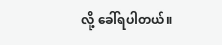လို့ ခေါ်ရပါတယ်။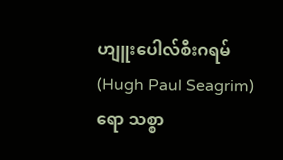ဟျူးပေါလ်စီးဂရမ် (Hugh Paul Seagrim) ရော သစ္စာ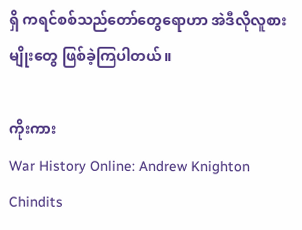ရှိ ကရင်စစ်သည်တော်တွေရောဟာ အဲဒီလိုလူစားမျိုးတွေ ဖြစ်ခဲ့ကြပါတယ်။

ကိုးကား
War History Online: Andrew Knighton
Chindits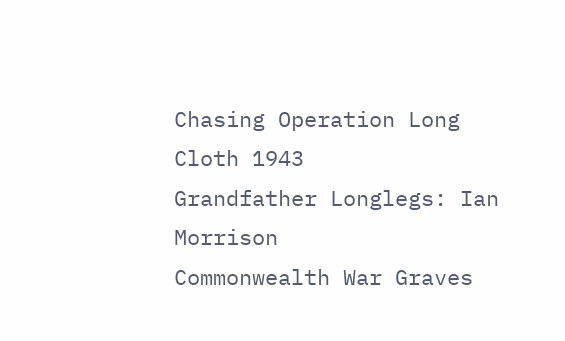Chasing Operation Long Cloth 1943
Grandfather Longlegs: Ian Morrison
Commonwealth War Graves